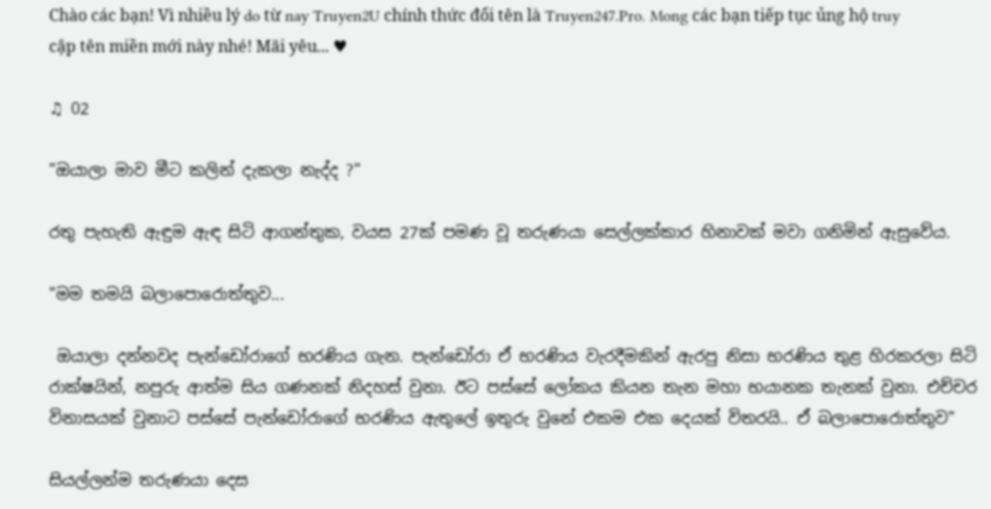Chào các bạn! Vì nhiều lý do từ nay Truyen2U chính thức đổi tên là Truyen247.Pro. Mong các bạn tiếp tục ủng hộ truy cập tên miền mới này nhé! Mãi yêu... ♥

♫ 02

"ඔයාලා මාව මීට කලින් දැකලා නැද්ද ?"

රතු පැහැති ඇඳුම ඇඳ සිටි ආගන්තුක, වයස 27ක් පමණ වූ තරුණයා සෙල්ලක්කාර හිනාවක් මවා ගනිමින් ඇසුවේය.

"මම තමයි බලාපොරොත්තුව...

 ඔයාලා දන්නවද පැන්ඩෝරාගේ භරණිය ගැන. පැන්ඩෝරා ඒ භරණිය වැරදීමකින් ඇරපු නිසා භරණිය තුළ හිරකරලා සිටි  රාක්ෂයින්, නපුරු ආත්ම සිය ගණනක් නිදහස් වුනා. ඊට පස්සේ ලෝකය කියන තැන මහා භයානක තැනක් වුනා. එච්චර විනාසයක් වුනාට පස්සේ පැන්ඩෝරාගේ භරණිය ඇතුලේ ඉතුරු වුනේ එකම එක දෙයක් විතරයි.. ඒ බලාපොරොත්තුව"

සියල්ලන්ම තරුණයා දෙස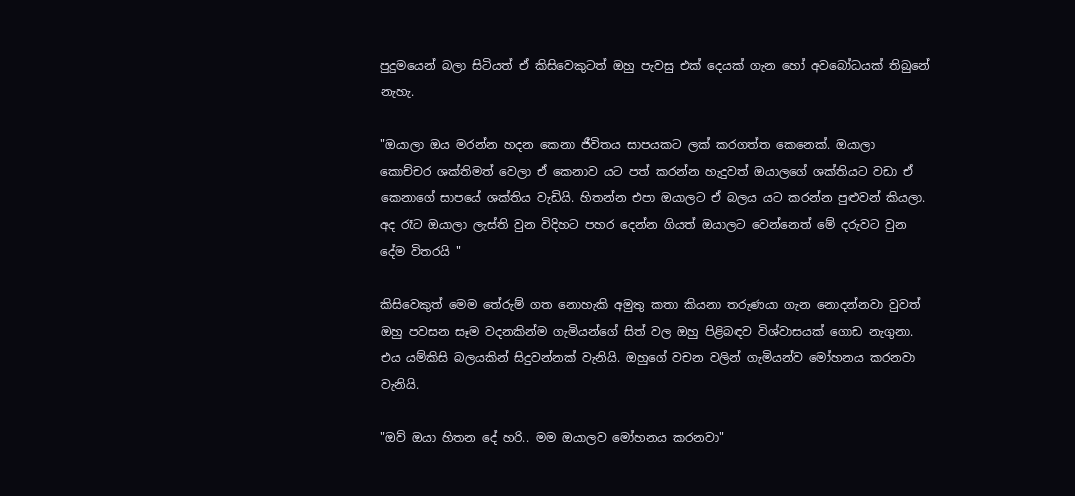පුදුමයෙන් බලා සිටියත් ඒ කිසිවෙකුටත් ඔහු පැවසු එක් දෙයක් ගැන හෝ අවබෝධයක් තිබුනේ නැහැ.

"ඔයාලා ඔය මරන්න හදන කෙනා ජීවිතය සාපයකට ලක් කරගත්ත කෙනෙක්. ඔයාලා කොච්චර ශක්තිමත් වෙලා ඒ කෙනාව යට පත් කරන්න හැදුවත් ඔයාලගේ ශක්තියට වඩා ඒ කෙනාගේ සාපයේ ශක්තිය වැඩියි. හිතන්න එපා ඔයාලට ඒ බලය යට කරන්න පුළුවන් කියලා. අද රෑට ඔයාලා ලැස්ති වුන විදිහට පහර දෙන්න ගියත් ඔයාලට වෙන්නෙත් මේ දරුවට වුන දේම විතරයි "

කිසිවෙකුත් මෙම තේරුම් ගත නොහැකි අමුතු කතා කියනා තරුණයා ගැන නොදන්නවා වුවත් ඔහු පවසන සෑම වදනකින්ම ගැමියන්ගේ සිත් වල ඔහු පිළිබඳව විශ්වාසයක් ගොඩ නැගුනා. එය යම්කිසි බලයකින් සිදුවන්නක් වැනියි. ඔහුගේ වචන වලින් ගැමියන්ව මෝහනය කරනවා වැනියි.

"ඔව් ඔයා හිතන දේ හරි.. මම ඔයාලව මෝහනය කරනවා"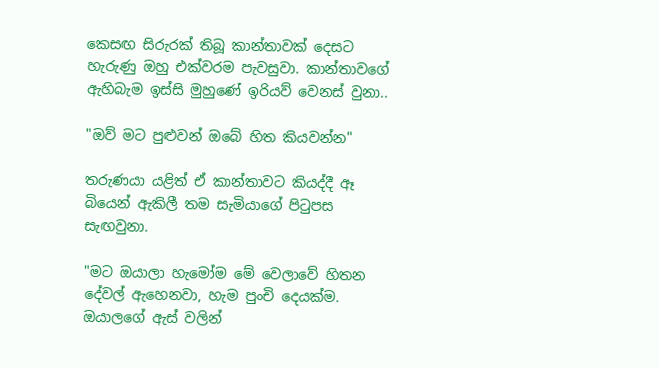කෙසඟ සිරුරක් තිබූ කාන්තාවක් දෙසට හැරුණු ඔහු එක්වරම පැවසුවා. කාන්තාවගේ ඇහිබැම ඉස්සි මුහුණේ ඉරියව් වෙනස් වුනා..

"ඔව් මට පුළුවන් ඔබේ හිත කියවන්න"

තරුණයා යළිත් ඒ කාන්තාවට කියද්දී ඈ බියෙන් ඇකිලී තම සැමියාගේ පිටුපස සැඟවුනා.

"මට ඔයාලා හැමෝම මේ වෙලාවේ හිතන දේවල් ඇහෙනවා, හැම පුංචි දෙයක්ම. ඔයාලගේ ඇස් වලින්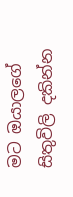මට ඔයාලගේ සිතුවිලි දකින්න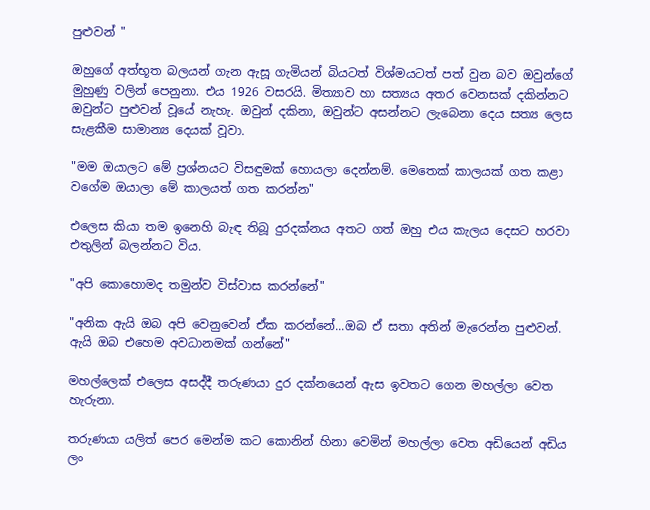පුළුවන් "

ඔහුගේ අත්භූත බලයන් ගැන ඇසූ ගැමියන් බියටත් විශ්මයටත් පත් වුන බව ඔවුන්ගේ මුහුණු වලින් පෙනුනා. එය 1926 වසරයි. මිත්‍යාව හා සත්‍යය අතර වෙනසක් දකින්නට ඔවුන්ට පුළුවන් වූයේ නැහැ. ඔවුන් දකිනා, ඔවුන්ට අසන්නට ලැබෙනා දෙය සත්‍ය ලෙස සැළකීම සාමාන්‍ය දෙයක් වූවා.

"මම ඔයාලට මේ ප්‍රශ්නයට විසඳුමක් හොයලා දෙන්නම්. මෙතෙක් කාලයක් ගත කළා වගේම ඔයාලා මේ කාලයත් ගත කරන්න"

එලෙස කියා තම ඉනෙහි බැඳ තිබූ දුරදක්නය අතට ගත් ඔහු එය කැලය දෙසට හරවා එතුලින් බලන්නට විය.

"අපි කොහොමද තමුන්ව විස්වාස කරන්නේ"

"අනික ඇයි ඔබ අපි වෙනුවෙන් ඒක කරන්නේ...ඔබ ඒ සතා අතින් මැරෙන්න පුළුවන්. ඇයි ඔබ එහෙම අවධානමක් ගන්නේ"

මහල්ලෙක් එලෙස අසද්දී තරුණයා දුර දක්නයෙන් ඇස ඉවතට ගෙන මහල්ලා වෙත හැරුනා.

තරුණයා යලිත් පෙර මෙන්ම කට කොනින් හිනා වෙමින් මහල්ලා වෙත අඩියෙන් අඩිය ලං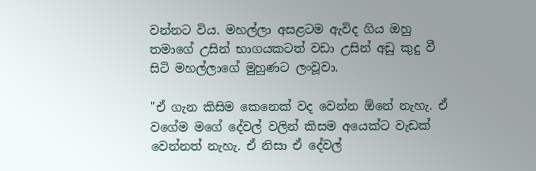වන්නට විය. මහල්ලා අසළටම ඇවිද ගිය ඔහු තමාගේ උසින් භාගයකටත් වඩා උසින් අඩු කුදු වී සිටි මහල්ලාගේ මුහුණට ලංවූවා.

"ඒ ගැන කිසිම කෙනෙක් වද වෙන්න ඕනේ නැහැ. ඒ වගේම මගේ දේවල් වලින් කිසම අයෙක්ට වැඩක් වෙන්නත් නැහැ. ඒ නිසා ඒ දේවල්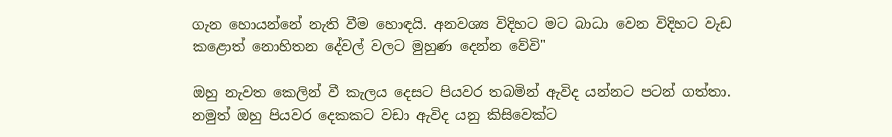ගැන හොයන්නේ නැති වීම හොඳයි. අනවශ්‍ය විදිහට මට බාධා වෙන විදිහට වැඩ කළොත් නොහිතන දේවල් වලට මුහුණ දෙන්න වේවි"

ඔහු නැවත කෙලින් වී කැලය දෙසට පියවර තබමින් ඇවිද යන්නට පටන් ගත්තා. නමුත් ඔහු පියවර දෙකකට වඩා ඇවිද යනු කිසිවෙක්ට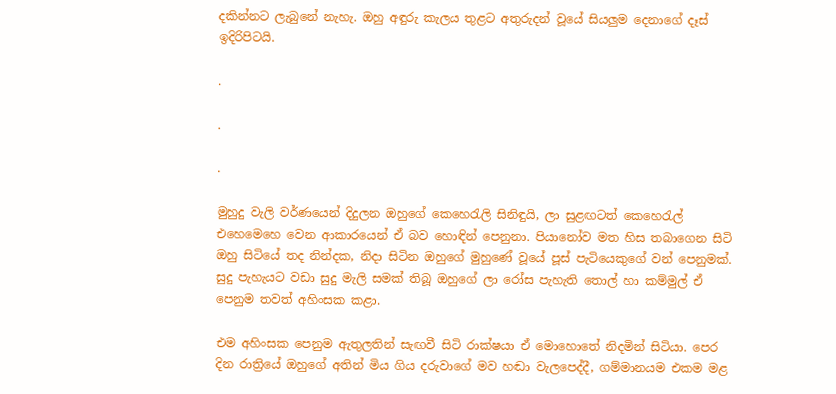දකින්නට ලැබුනේ නැහැ. ඔහු අඳුරු කැලය තුළට අතුරුදන් වූයේ සියලුම දෙනාගේ දෑස් ඉදිරිපිටයි.

.

.

.

මුහුදු වැලි වර්ණයෙන් දිදුලන ඔහුගේ කෙහෙරැලි සිනිඳුයි, ලා සුළඟටත් කෙහෙරැල් එහෙමෙහෙ වෙන ආකාරයෙන් ඒ බව හොඳින් පෙනුනා. පියානෝව මත හිස තබාගෙන සිටි ඔහු සිටියේ තද නින්දක, නිදා සිටින ඔහුගේ මුහුණේ වූයේ පූස් පැටියෙකුගේ වන් පෙනුමක්. සුදු පැහැයට වඩා සුදු මැලි සමක් තිබූ ඔහුගේ ලා රෝස පැහැති තොල් හා කම්මුල් ඒ පෙනුම තවත් අහිංසක කළා.

එම අහිංසක පෙනුම ඇතුලතින් සැඟවී සිටි රාක්ෂයා ඒ මොහොතේ නිදමින් සිටියා. පෙර දින රාත්‍රියේ ඔහුගේ අතින් මිය ගිය දරුවාගේ මව හඬා වැලපෙද්දී, ගම්මානයම එකම මළ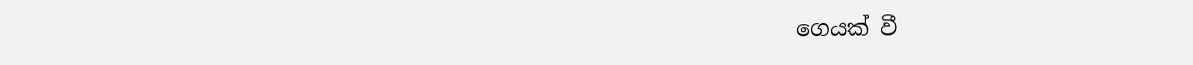ගෙයක් වී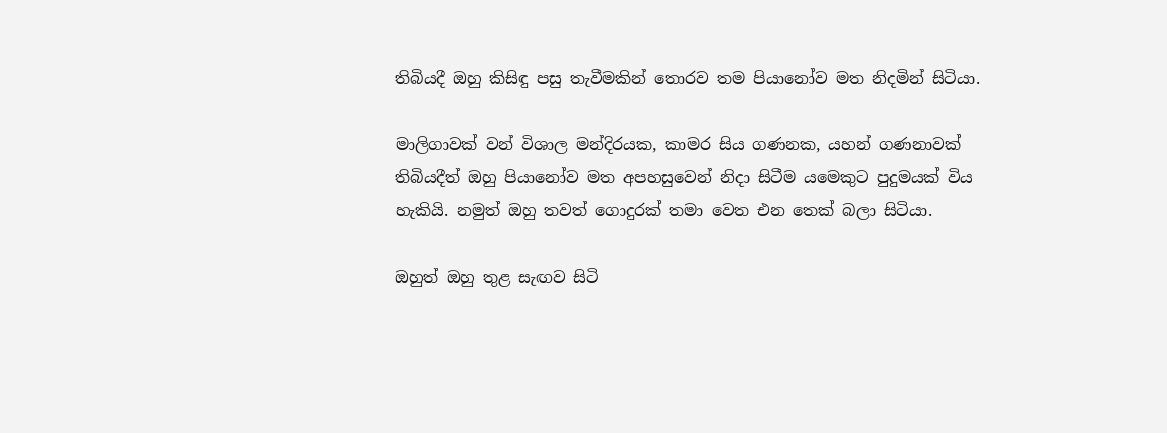තිබියදී ඔහු කිසිඳු පසු තැවීමකින් තොරව තම පියානෝව මත නිදමින් සිටියා.

මාලිගාවක් වන් විශාල මන්දිරයක, කාමර සිය ගණනක, යහන් ගණනාවක් තිබියදීත් ඔහු පියානෝව මත අපහසුවෙන් නිදා සිටීම යමෙකුට පුදුමයක් විය හැකියි. නමුත් ඔහු තවත් ගොදුරක් තමා වෙත එන තෙක් බලා සිටියා.

ඔහුත් ඔහු තුළ සැඟව සිටි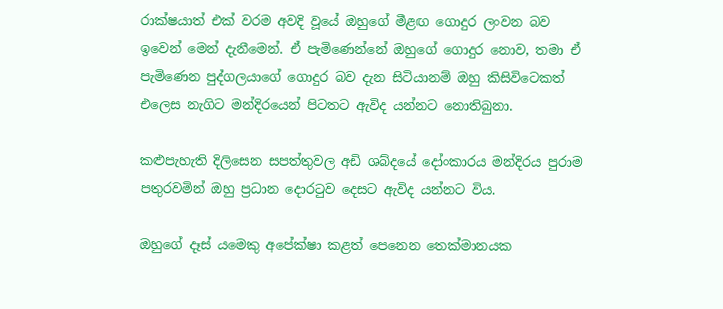රාක්ෂයාත් එක් වරම අවදි වූයේ ඔහුගේ මීළඟ ගොදුර ලංවන බව ඉවෙන් මෙන් දැනීමෙන්. ඒ පැමිණෙන්නේ ඔහුගේ ගොදුර නොව, තමා ඒ පැමිණෙන පුද්ගලයාගේ ගොදුර බව දැන සිටියානම් ඔහු කිසිවිටෙකත් එලෙස නැගිට මන්දිරයෙන් පිටතට ඇවිද යන්නට නොතිබුනා.

කළුපැහැති දිලිසෙන සපත්තුවල අඩි ශබ්දයේ දෝංකාරය මන්දිරය පුරාම පතුරවමින් ඔහු ප්‍රධාන දොරටුව දෙසට ඇවිද යන්නට විය.

ඔහුගේ දෑස් යමෙකු අපේක්ෂා කළත් පෙනෙන තෙක්මානයක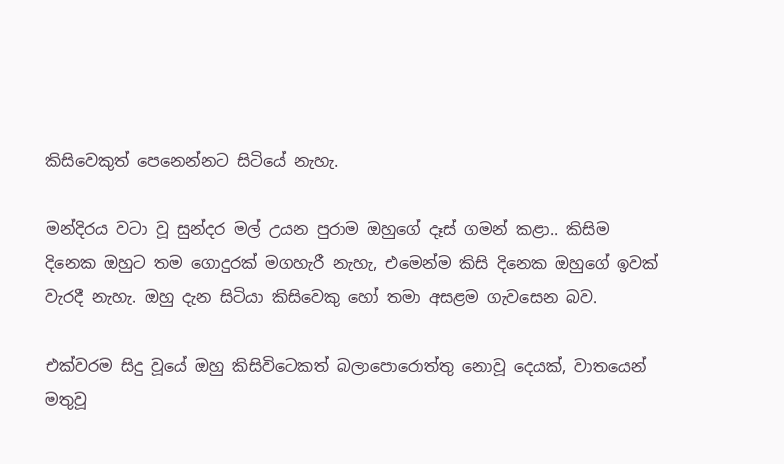කිසිවෙකුත් පෙනෙන්නට සිටියේ නැහැ.

මන්දිරය වටා වූ සුන්දර මල් උයන පුරාම ඔහුගේ දෑස් ගමන් කළා.. කිසිම දිනෙක ඔහුට තම ගොදුරක් මගහැරී නැහැ, එමෙන්ම කිසි දිනෙක ඔහුගේ ඉවක් වැරදී නැහැ. ඔහු දැන සිටියා කිසිවෙකු හෝ තමා අසළම ගැවසෙන බව.

එක්වරම සිදු වූයේ ඔහු කිසිවිටෙකත් බලාපොරොත්තු නොවූ දෙයක්, වාතයෙන් මතුවූ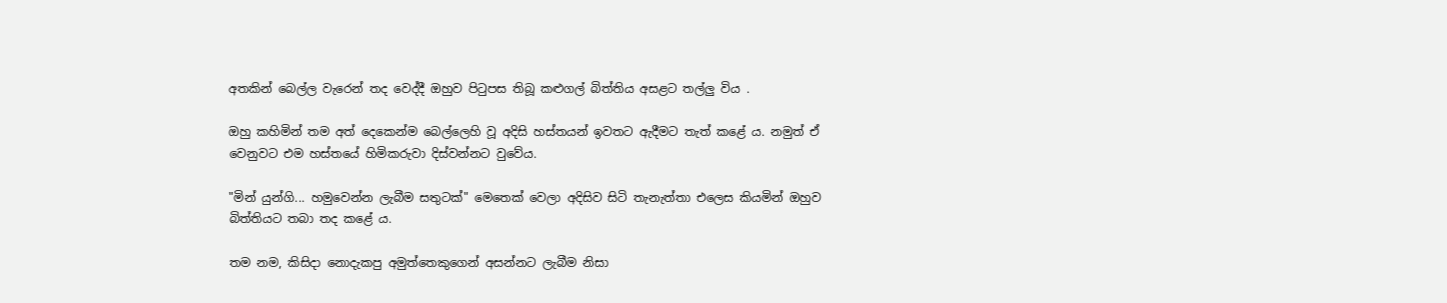අතකින් බෙල්ල වැරෙන් තද වෙද්දී ඔහුව පිටුපස තිබූ කළුගල් බිත්තිය අසළට තල්ලු විය .

ඔහු කහිමින් තම අත් දෙකෙන්ම බෙල්ලෙහි වූ අදිසි හස්තයන් ඉවතට ඇදීමට තැත් කළේ ය. නමුත් ඒ වෙනුවට එම හස්තයේ හිමිකරුවා දිස්වන්නට වුවේය.

"මින් යුන්ගි... හමුවෙන්න ලැබීම සතුටක්" මෙතෙක් වෙලා අදිසිව සිටි තැනැත්තා එලෙස කියමින් ඔහුව බිත්තියට තබා තද කළේ ය.

තම නම, කිසිදා නොදැකපු අමුත්තෙකුගෙන් අසන්නට ලැබීම නිසා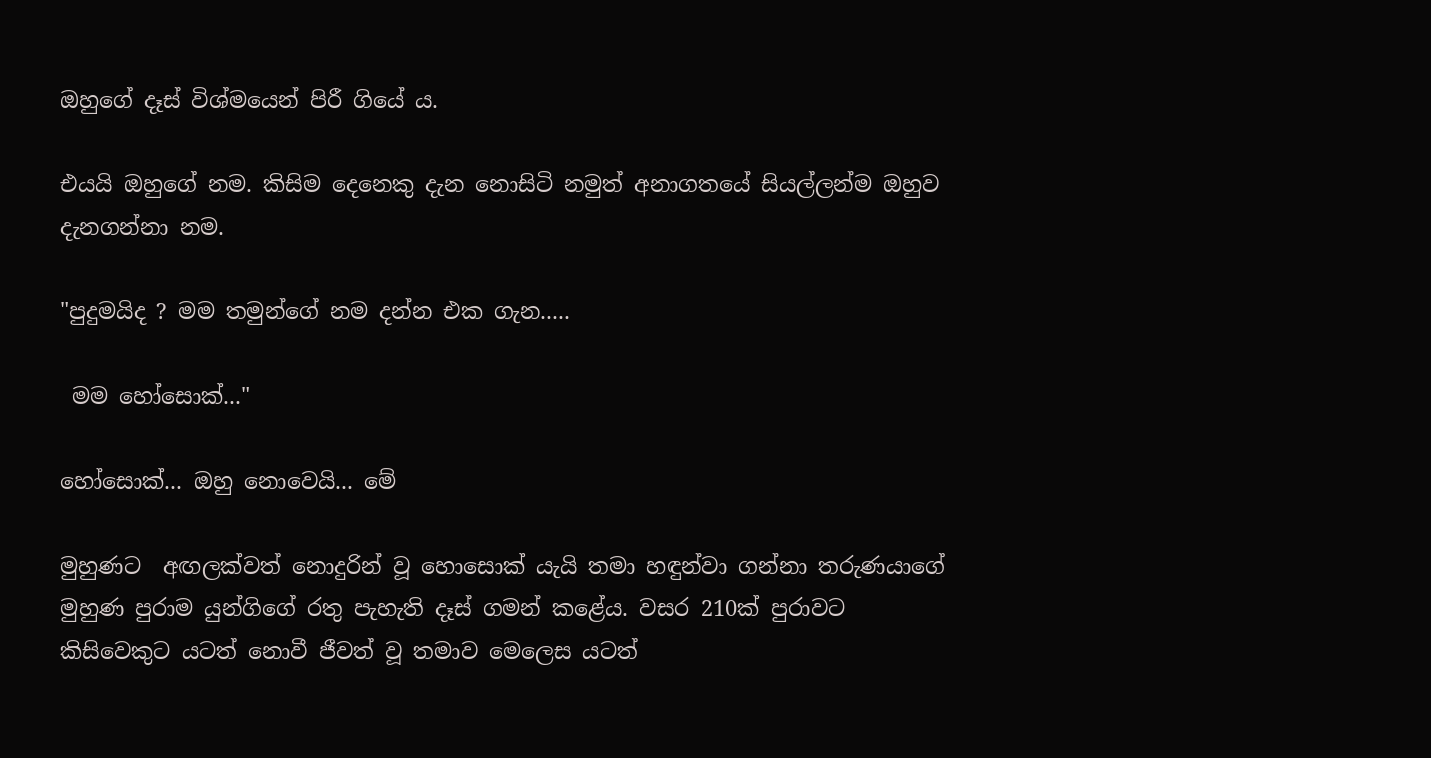ඔහුගේ දෑස් විශ්මයෙන් පිරී ගියේ ය.

එයයි ඔහුගේ නම. කිසිම දෙනෙකු දැන නොසිටි නමුත් අනාගතයේ සියල්ලන්ම ඔහුව දැනගන්නා නම.

"පුදුමයිද ? මම තමුන්ගේ නම දන්න එක ගැන.....

 මම හෝසොක්..."

හෝසොක්... ඔහු නොවෙයි... මේ

මුහුණට  අඟලක්වත් නොදුරින් වූ හොසොක් යැයි තමා හඳුන්වා ගන්නා තරුණයාගේ මුහුණ පුරාම යුන්ගිගේ රතු පැහැති දෑස් ගමන් කළේය. වසර 210ක් පුරාවට කිසිවෙකුට යටත් නොවී ජීවත් වූ තමාව මෙලෙස යටත්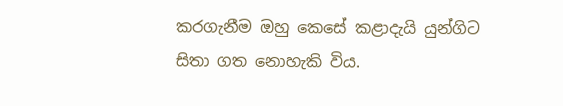කරගැනීම ඔහු කෙසේ කළාදැයි යුන්ගිට සිතා ගත නොහැකි විය.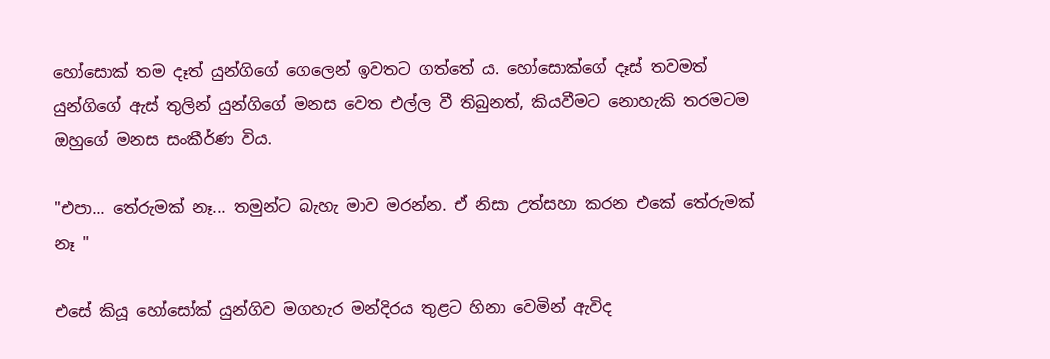හෝසොක් තම දෑත් යුන්ගිගේ ගෙලෙන් ඉවතට ගත්තේ ය. හෝසොක්ගේ දෑස් තවමත් යුන්ගිගේ ඇස් තුලින් යුන්ගිගේ මනස වෙත එල්ල වී තිබුනත්, කියවීමට නොහැකි තරමටම ඔහුගේ මනස සංකීර්ණ විය.

"එපා... තේරුමක් නෑ... තමුන්ට බැහැ මාව මරන්න. ඒ නිසා උත්සහා කරන එකේ තේරුමක් නෑ "

එසේ කියූ හෝසෝක් යුන්ගිව මගහැර මන්දිරය තුළට හිනා වෙමින් ඇවිද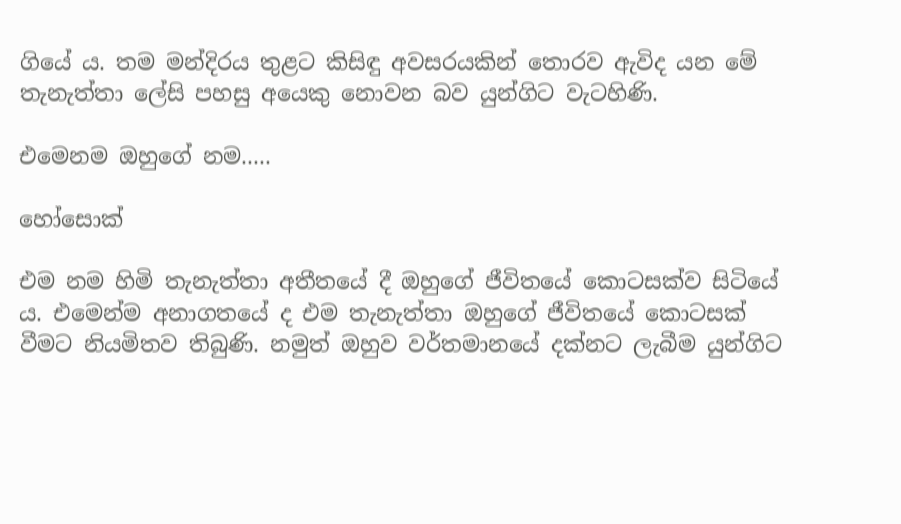ගියේ ය. තම මන්දිරය තුළට කිසිඳු අවසරයකින් තොරව ඇවිද යන මේ තැනැත්තා ලේසි පහසු අයෙකු නොවන බව යුන්ගිට වැටහිණි.

එමෙනම ඔහුගේ නම.....

හෝසොක්

එම නම හිමි තැනැත්තා අතීතයේ දී ඔහුගේ ජීවිතයේ කොටසක්ව සිටියේ ය. එමෙන්ම අනාගතයේ ද එම තැනැත්තා ඔහුගේ ජීවිතයේ කොටසක් වීමට නියමිතව තිබුණි. නමුත් ඔහුව වර්තමානයේ දක්නට ලැබීම යුන්ගිට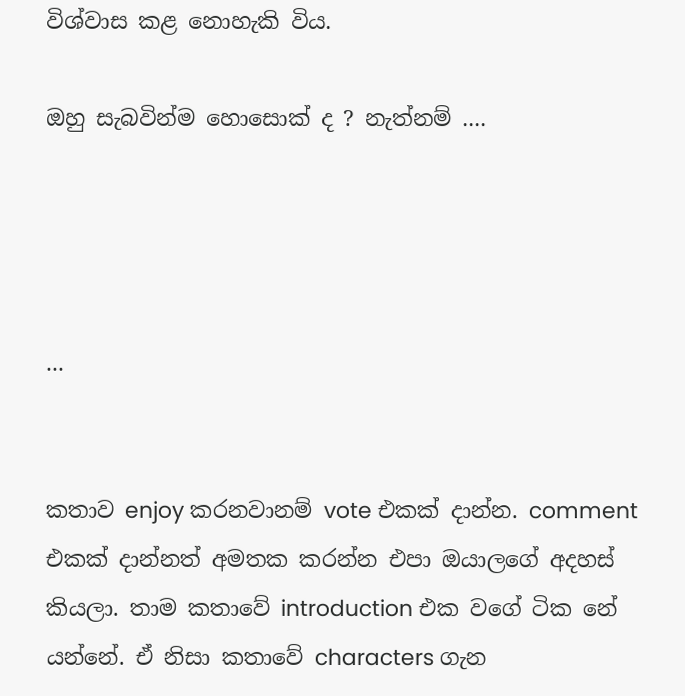විශ්වාස කළ නොහැකි විය.

ඔහු සැබවින්ම හොසොක් ද ? නැත්නම් ....




...


කතාව enjoy කරනවානම් vote එකක් දාන්න. comment එකක් දාන්නත් අමතක කරන්න එපා ඔයාලගේ අදහස් කියලා. තාම කතාවේ introduction එක වගේ ටික නේ යන්නේ. ඒ නිසා කතාවේ characters ගැන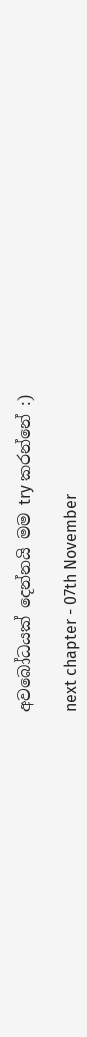අවබෝධයක් දෙන්නයි මම try කරන්නේ :)

next chapter - 07th November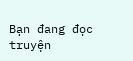Bạn đang đọc truyện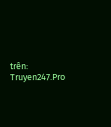trên: Truyen247.Pro